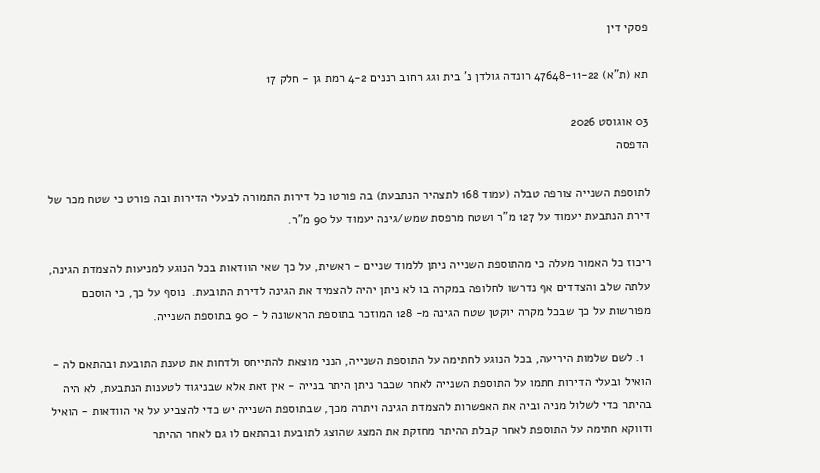פסקי דין

תא (ת"א) 47648-11-22 רונדה גולדן נ' בית וגג רחוב רננים 4-2 רמת גן - חלק 17

03 אוגוסט 2026
הדפסה

לתוספת השנייה צורפה טבלה (עמוד 168 לתצהיר הנתבעת) בה פורטו כל דירות התמורה לבעלי הדירות ובה פורט כי שטח מכר של דירת הנתבעת יעמוד על 127 מ"ר ושטח מרפסת שמש/גינה יעמוד על 90 מ"ר.

ריכוז כל האמור מעלה כי מהתוספת השנייה ניתן ללמוד שניים - ראשית, על כך שאי הוודאות בכל הנוגע למניעות להצמדת הגינה, עלתה שלב והצדדים אף נדרשו לחלופה במקרה בו לא ניתן יהיה להצמיד את הגינה לדירת התובעת.  נוסף על כך, כי הוסכם מפורשות על כך שבכל מקרה יוקטן שטח הגינה מ- 128 המוזכר בתוספת הראשונה ל - 90 בתוספת השנייה.

  1. לשם שלמות היריעה, בכל הנוגע לחתימה על התוספת השנייה, הנני מוצאת להתייחס ולדחות את טענת התובעת ובהתאם לה - הואיל ובעלי הדירות חתמו על התוספת השנייה לאחר שכבר ניתן היתר בנייה - אין זאת אלא שבניגוד לטענות הנתבעת, לא היה בהיתר כדי לשלול מניה וביה את האפשרות להצמדת הגינה ויתרה מכך, שבתוספת השנייה יש כדי להצביע על אי הוודאות - הואיל ודווקא חתימה על התוספת לאחר קבלת ההיתר מחזקת את המצג שהוצג לתובעת ובהתאם לו גם לאחר ההיתר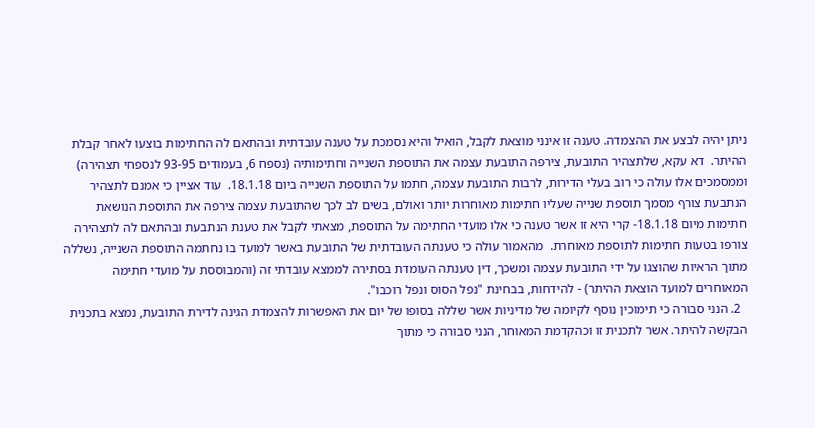ניתן יהיה לבצע את ההצמדה. טענה זו אינני מוצאת לקבל, הואיל והיא נסמכת על טענה עובדתית ובהתאם לה החתימות בוצעו לאחר קבלת ההיתר.  דא עקא, שלתצהיר התובעת, צירפה התובעת עצמה את התוספת השנייה וחתימותיה (נספח 6, בעמודים 93-95 לנספחי תצהירה) וממסמכים אלו עולה כי רוב בעלי הדירות, לרבות התובעת עצמה, חתמו על התוספת השנייה ביום 18.1.18.  עוד אציין כי אמנם לתצהיר הנתבעת צורף מסמך תוספת שנייה שעליו חתימות מאוחרות יותר ואולם, בשים לב לכך שהתובעת עצמה צירפה את התוספת הנושאת חתימות מיום 18.1.18- קרי היא זו אשר טענה כי אלו מועדי החתימה על התוספת, מצאתי לקבל את טענת הנתבעת ובהתאם לה לתצהירה צורפו בטעות חתימות לתוספת מאוחרת.  מהאמור עולה כי טענתה העובדתית של התובעת באשר למועד בו נחתמה התוספת השנייה, נשללה מתוך הראיות שהוצגו על ידי התובעת עצמה ומשכך, דין טענתה העומדת בסתירה לממצא עובדתי זה (והמבוססת על מועדי חתימה המאוחרים למועד הוצאת ההיתר) - להידחות, בבחינת "נפל הסוס ונפל רוכבו".
  2. הנני סבורה כי תימוכין נוסף לקיומה של מדיניות אשר שללה בסופו של יום את האפשרות להצמדת הגינה לדירת התובעת, נמצא בתכנית הבקשה להיתר. אשר לתכנית זו וכהקדמת המאוחר, הנני סבורה כי מתוך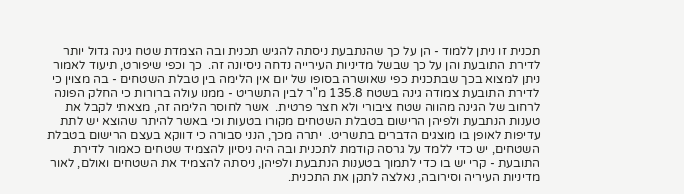תכנית זו ניתן ללמוד - הן על כך שהנתבעת ניסתה להגיש תכנית ובה הצמדת שטח גינה גדול יותר לדירת התובעת והן על כך שבשל מדיניות העירייה נדחה ניסיונה זה.  כך וכפי שיפורט, תיעוד לאמור ניתן למצוא בכך שבתכנית כפי שאושרה בסופו של יום אין הלימה בין טבלת השטחים - בה מצוין כי לדירת התובעת צמודה גינה בשטח 135.8 מ"ר לבין התשריט - ממנו עולה ברורות כי החלק הפונה לרחוב של הגינה מהווה שטח ציבורי ולא חצר פרטית.  אשר לחוסר הלימה זה, מצאתי לקבל את טענות הנתבעת ולפיהן הרישום בטבלת השטחים מקורו בטעות וכי באשר להיתר שהוצא יש לתת עדיפות לאופן בו מוצגים הדברים בתשריט.  יתרה מכך, הנני סבורה כי דווקא בעצם הרישום בטבלת השטחים, יש כדי ללמד על גרסה קודמת לתכנית ובה היה ניסיון להצמיד שטחים כאמור לדירת התובעת - קרי יש בו כדי לתמוך בטענות הנתבעת ולפיהן, ניסתה להצמיד את השטחים ואולם, לאור מדיניות העיריה וסירובה, נאלצה לתקן את התכנית.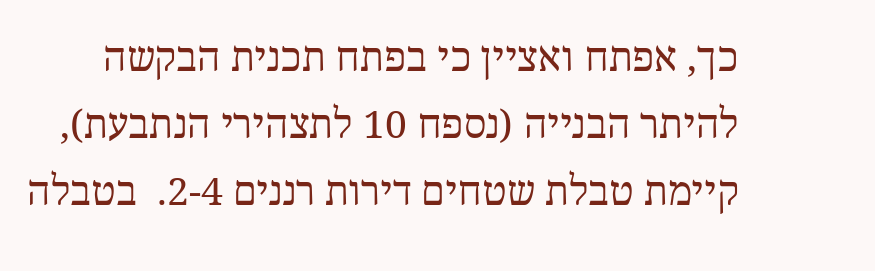כך, אפתח ואציין כי בפתח תכנית הבקשה להיתר הבנייה (נספח 10 לתצהירי הנתבעת), קיימת טבלת שטחים דירות רננים 2-4.  בטבלה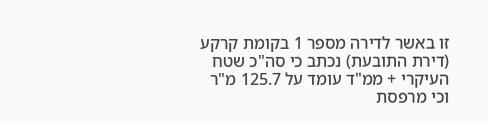זו באשר לדירה מספר 1 בקומת קרקע (דירת התובעת) נכתב כי סה"כ שטח העיקרי + ממ"ד עומד על 125.7 מ"ר וכי מרפסת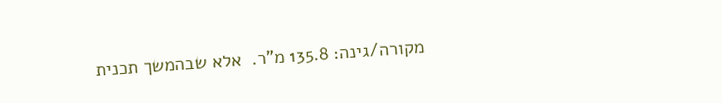מקורה/גינה: 135.8 מ"ר.  אלא שבהמשך תכנית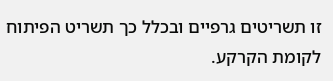זו תשריטים גרפיים ובכלל כך תשריט הפיתוח לקומת הקרקע.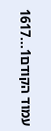עמוד הקודם1...1617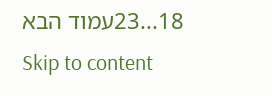18...23עמוד הבא
Skip to content